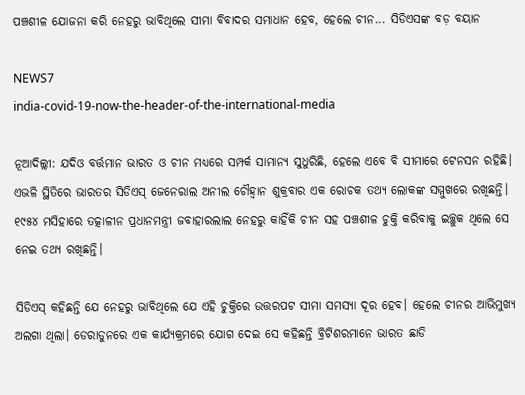ପଞ୍ଚଶୀଳ ଯୋଜନା କରି ନେହରୁ ଭାବିଥିଲେ ସୀମା ବିବାଦର ସମାଧାନ ହେବ, ହେଲେ ଚୀନ... ସିଡିଏସଙ୍କ ବଡ଼ ବୟାନ

NEWS7
india-covid-19-now-the-header-of-the-international-media

ନୂଆଦିଲ୍ଲୀ: ଯଦିଓ ବର୍ତ୍ତମାନ ଭାରତ ଓ ଚୀନ ମଧ୍ୟରେ ସମ୍ପର୍କ ସାମାନ୍ୟ ସୁଧୁରିଛି, ହେଲେ ଏବେ ବି ସୀମାରେ ଟେନସନ ରହିଛି। ଏଭଳି ସ୍ଥିତିରେ ଭାରତର ସିଡିଏସ୍ ଜେନେରାଲ ଅନୀଲ ଚୌହ୍ୱାନ ଶୁକ୍ରବାର ଏକ ରୋଚକ ତଥ୍ୟ ଲୋକଙ୍କ ସମ୍ମୁଖରେ ରଖିଛନ୍ତି। ୧୯୫୪ ମସିହାରେ ତତ୍କାଳୀନ ପ୍ରଧାନମନ୍ତ୍ରୀ ଜବାହାରଲାଲ ନେହରୁ କାହିଁକି ଚୀନ ସହ ପଞ୍ଚଶୀଳ ଚୁକ୍ତି କରିବାକୁ ଇଚ୍ଛୁକ ଥିଲେ ସେ ନେଇ ତଥ୍ୟ ରଖିଛନ୍ତି।

ସିଡିଏସ୍ କହିଛନ୍ତି ଯେ ନେହରୁ ଭାବିଥିଲେ ଯେ ଏହି ଚୁକ୍ତିରେ ଉତ୍ତରପଟ ସୀମା ସମସ୍ୟା ଦୂର ହେବ। ହେଲେ ଚୀନର ଆଭିମୁଖ୍ୟ ଅଲଗା ଥିଲା। ଡେରାଡୁନରେ ଏକ କାର୍ଯ୍ୟକ୍ରମରେ ଯୋଗ ଦେଇ ସେ କହିଛନ୍ତି ବ୍ରିଟିଶରମାନେ ଭାରତ ଛାଡି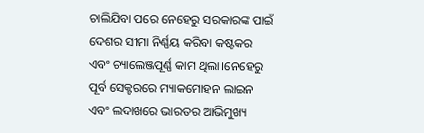ଚାଲିଯିବା ପରେ ନେହେରୁ ସରକାରଙ୍କ ପାଇଁ ଦେଶର ସୀମା ନିର୍ଣ୍ଣୟ କରିବା କଷ୍ଟକର ଏବଂ ଚ୍ୟାଲେଞ୍ଜପୂର୍ଣ୍ଣ କାମ ଥିଲା।ନେହେରୁ ପୂର୍ବ ସେକ୍ଟରରେ ମ୍ୟାକମୋହନ ଲାଇନ ଏବଂ ଲଦାଖରେ ଭାରତର ଆଭିମୁଖ୍ୟ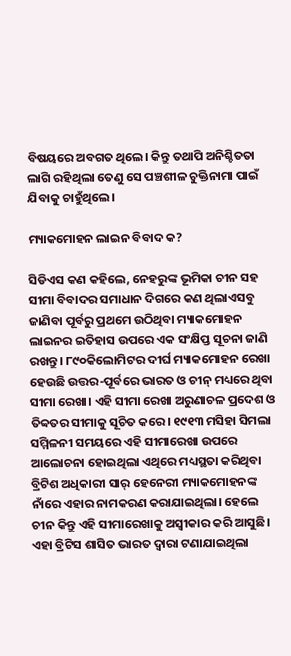ବିଷୟରେ ଅବଗତ ଥିଲେ। କିନ୍ତୁ ତଥାପି ଅନିଶ୍ଚିତତା ଲାଗି ରହିଥିଲା ତେଣୁ ସେ ପଞ୍ଚଶୀଳ ଚୁକ୍ତିନାମା ପାଇଁ ଯିବାକୁ ଚାହୁଁଥିଲେ।

ମ୍ୟାକମୋହନ ଲାଇନ ବିବାଦ କ?

ସିଡିଏସ କଣ କହିଲେ, ନେହରୁଙ୍କ ଭୂମିକା ଚୀନ ସହ ସୀମା ବିବାଦର ସମାଧାନ ଦିଗରେ କଣ ଥିଲାଏସବୁ ଜାଣିବା ପୂର୍ବରୁ ପ୍ରଥମେ ଉଠିଥିବା ମ୍ୟାକମୋହନ ଲାଇନର ଇତିହାସ ଉପରେ ଏକ ସଂକ୍ଷିପ୍ତ ସୂଚନା ଜାଣି ରଖନ୍ତୁ। ୮୯୦କିଲୋମିଟର ଦୀର୍ଘ ମ୍ୟାକମୋହନ ରେଖା ହେଉଛି ଉତ୍ତର-ପୂର୍ବରେ ଭାରତ ଓ ଚୀନ୍ ମଧ୍ୟରେ ଥିବା ସୀମା ରେଖା। ଏହି ସୀମା ରେଖା ଅରୁଣାଚଳ ପ୍ରଦେଶ ଓ ତିବ୍ବତର ସୀମାକୁ ସୂଚିତ କରେ। ୧୯୧୩ ମସିହା ସିମଲା ସମ୍ମିଳନୀ ସମୟରେ ଏହି ସୀମାରେଖା ଉପରେ ଆଲୋଚନା ହୋଇଥିଲା ଏଥିରେ ମଧ୍ୟସ୍ଥତା କରିଥିବା ବ୍ରିଟିଶ ଅଧିକାରୀ ସାର୍ ହେନେରୀ ମ୍ୟାକମୋହନଙ୍କ ନାଁରେ ଏହାର ନାମକରଣ କରାଯାଇଥିଲା। ହେଲେ ଚୀନ କିନ୍ତୁ ଏହି ସୀମାରେଖାକୁ ଅସ୍ୱୀକାର କରି ଆସୁଛି। ଏହା ବ୍ରିଟିସ ଶାସିତ ଭାରତ ଦ୍ୱାରା ଟଣାଯାଇଥିଲା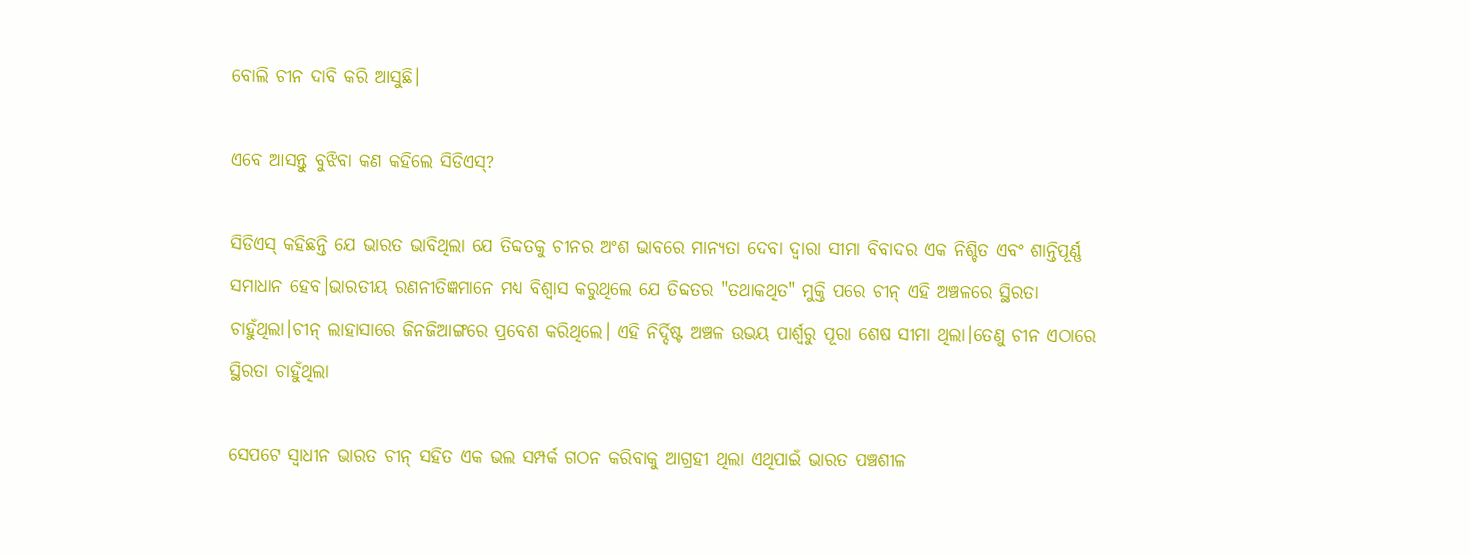ବୋଲି ଚୀନ ଦାବି କରି ଆସୁଛି।

ଏବେ ଆସନ୍ତୁ ବୁଝିବା କଣ କହିଲେ ସିଡିଏସ୍?

ସିଡିଏସ୍ କହିଛନ୍ତି ଯେ ଭାରତ ଭାବିଥିଲା ଯେ ତିବ୍ଦତକୁ ଚୀନର ଅଂଶ ଭାବରେ ମାନ୍ୟତା ଦେବା ଦ୍ୱାରା ସୀମା ବିବାଦର ଏକ ନିଶ୍ଚିତ ଏବଂ ଶାନ୍ତିପୂର୍ଣ୍ଣ ସମାଧାନ ହେବ।ଭାରତୀୟ ରଣନୀତିଜ୍ଞମାନେ ମଧ୍ୟ ବିଶ୍ୱାସ କରୁଥିଲେ ଯେ ତିବ୍ଦତର "ତଥାକଥିତ" ମୁକ୍ତି ପରେ ଚୀନ୍ ଏହି ଅଞ୍ଚଳରେ ସ୍ଥିରତା ଚାହୁଁଥିଲା।ଚୀନ୍ ଲାହାସାରେ ଜିନଜିଆଙ୍ଗରେ ପ୍ରବେଶ କରିଥିଲେ। ଏହି ନିର୍ଦ୍ଦିଷ୍ଟ ଅଞ୍ଚଳ ଉଭୟ ପାର୍ଶ୍ୱରୁ ପୂରା ଶେଷ ସୀମା ଥିଲା।ତେଣୁ ଚୀନ ଏଠାରେ ସ୍ଥିରତା ଚାହୁଁଥିଲା

ସେପଟେ ସ୍ୱାଧୀନ ଭାରତ ଚୀନ୍ ସହିତ ଏକ ଭଲ ସମ୍ପର୍କ ଗଠନ କରିବାକୁ ଆଗ୍ରହୀ ଥିଲା ଏଥିପାଇଁ ଭାରତ ପଞ୍ଚଶୀଳ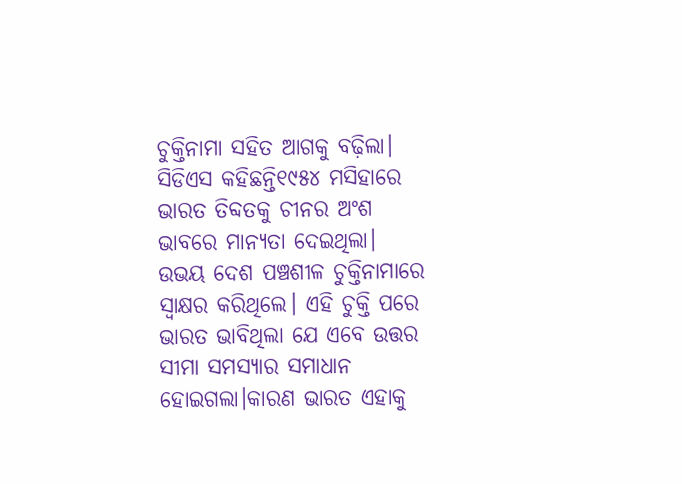ଚୁକ୍ତିନାମା ସହିତ ଆଗକୁ ବଢ଼ିଲା। ସିଡିଏସ କହିଛନ୍ତି୧୯୫୪ ମସିହାରେ ଭାରତ ତିବ୍ଦତକୁ ଚୀନର ଅଂଶ ଭାବରେ ମାନ୍ୟତା ଦେଇଥିଲା। ଉଭୟ ଦେଶ ପଞ୍ଚଶୀଳ ଚୁକ୍ତିନାମାରେ ସ୍ୱାକ୍ଷର କରିଥିଲେ। ଏହି ଚୁକ୍ତି ପରେ ଭାରତ ଭାବିଥିଲା ଯେ ଏବେ ଉତ୍ତର ସୀମା ସମସ୍ୟାର ସମାଧାନ ହୋଇଗଲା।କାରଣ ଭାରତ ଏହାକୁ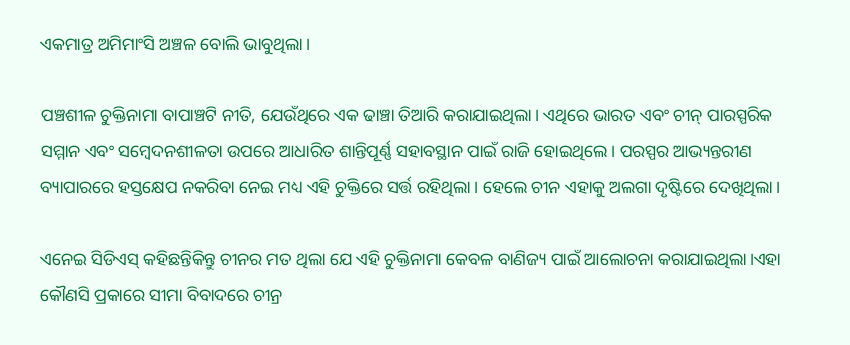ଏକମାତ୍ର ଅମିମାଂସି ଅଞ୍ଚଳ ବୋଲି ଭାବୁଥିଲା।

ପଞ୍ଚଶୀଳ ଚୁକ୍ତିନାମା ବାପାଞ୍ଚଟି ନୀତି, ଯେଉଁଥିରେ ଏକ ଢାଞ୍ଚା ତିଆରି କରାଯାଇଥିଲା। ଏଥିରେ ଭାରତ ଏବଂ ଚୀନ୍ ପାରସ୍ପରିକ ସମ୍ମାନ ଏବଂ ସମ୍ବେଦନଶୀଳତା ଉପରେ ଆଧାରିତ ଶାନ୍ତିପୂର୍ଣ୍ଣ ସହାବସ୍ଥାନ ପାଇଁ ରାଜି ହୋଇଥିଲେ। ପରସ୍ପର ଆଭ୍ୟନ୍ତରୀଣ ବ୍ୟାପାରରେ ହସ୍ତକ୍ଷେପ ନକରିବା ନେଇ ମଧ୍ୟ ଏହି ଚୁକ୍ତିରେ ସର୍ତ୍ତ ରହିଥିଲା। ହେଲେ ଚୀନ ଏହାକୁ ଅଲଗା ଦୃଷ୍ଟିରେ ଦେଖିଥିଲା।

ଏନେଇ ସିଡିଏସ୍ କହିଛନ୍ତିକିନ୍ତୁ ଚୀନର ମତ ଥିଲା ଯେ ଏହି ଚୁକ୍ତିନାମା କେବଳ ବାଣିଜ୍ୟ ପାଇଁ ଆଲୋଚନା କରାଯାଇଥିଲା।ଏହା କୌଣସି ପ୍ରକାରେ ସୀମା ବିବାଦରେ ଚୀନ୍ର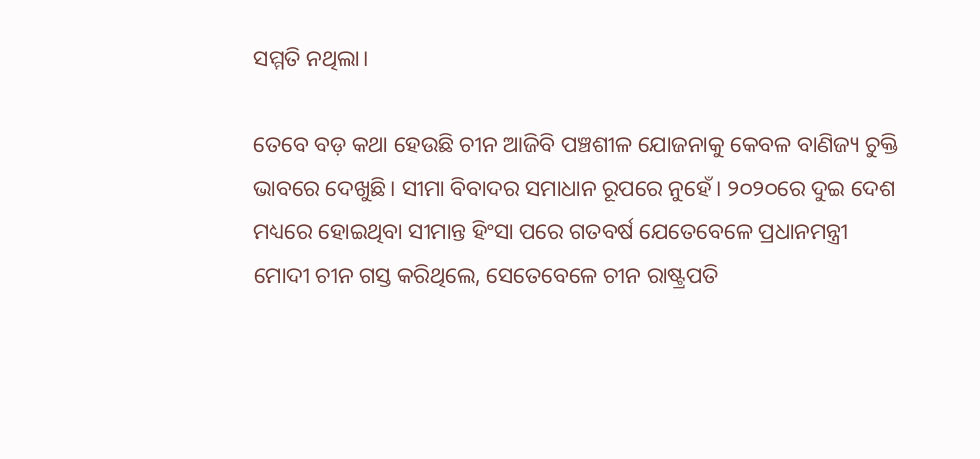ସମ୍ମତି ନଥିଲା।

ତେବେ ବଡ଼ କଥା ହେଉଛି ଚୀନ ଆଜିବି ପଞ୍ଚଶୀଳ ଯୋଜନାକୁ କେବଳ ବାଣିଜ୍ୟ ଚୁକ୍ତି ଭାବରେ ଦେଖୁଛି। ସୀମା ବିବାଦର ସମାଧାନ ରୂପରେ ନୁହେଁ। ୨୦୨୦ରେ ଦୁଇ ଦେଶ ମଧ୍ୟରେ ହୋଇଥିବା ସୀମାନ୍ତ ହିଂସା ପରେ ଗତବର୍ଷ ଯେତେବେଳେ ପ୍ରଧାନମନ୍ତ୍ରୀ ମୋଦୀ ଚୀନ ଗସ୍ତ କରିଥିଲେ, ସେତେବେଳେ ଚୀନ ରାଷ୍ଟ୍ରପତି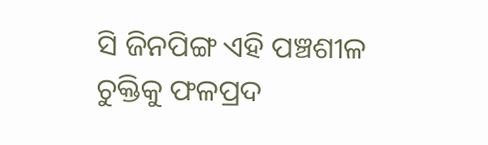ସି ଜିନପିଙ୍ଗ ଏହି ପଞ୍ଚଶୀଳ ଚୁକ୍ତିକୁ ଫଳପ୍ରଦ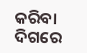କରିବା ଦିଗରେ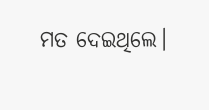ମତ ଦେଇଥିଲେ।